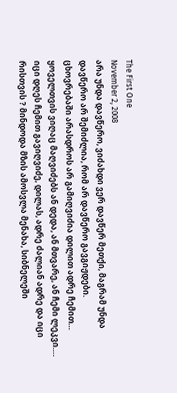The First One
November 2, 2008
არა უნდა დავწერო, ვიძახდი ვერ დავწერ მეთქი, მაგრამ უნდა დავწერო არ შემიძლია, რომ არ დავწერო გავგიჟდები.
ცხოვრებაში არასდროს არ გამიღვიძია დილით ადრე ჩემით… ყოველთვის ვიღაც მაღვიძებს ან დედა, ან მთვარე, ან ჩემი ლეკვი…. იცი დღეს ჩემით გავიღვიძე, დილას, ადრე ძალიან ადრე და იცი რისთვის ? მინდოდა მზის ამოსვლა მენახა, სიბნელეში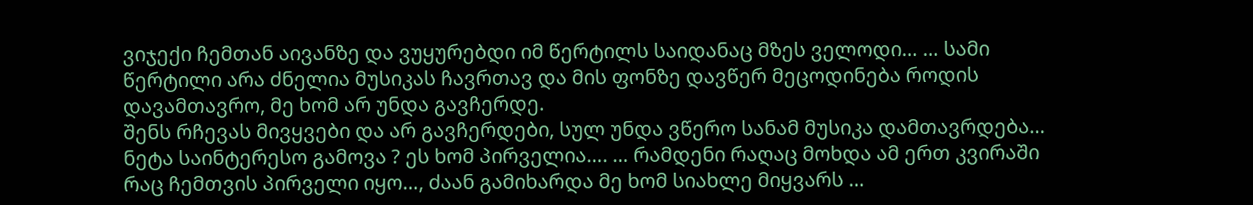ვიჯექი ჩემთან აივანზე და ვუყურებდი იმ წერტილს საიდანაც მზეს ველოდი… … სამი წერტილი არა ძნელია მუსიკას ჩავრთავ და მის ფონზე დავწერ მეცოდინება როდის დავამთავრო, მე ხომ არ უნდა გავჩერდე.
შენს რჩევას მივყვები და არ გავჩერდები, სულ უნდა ვწერო სანამ მუსიკა დამთავრდება… ნეტა საინტერესო გამოვა ? ეს ხომ პირველია…. … რამდენი რაღაც მოხდა ამ ერთ კვირაში რაც ჩემთვის პირველი იყო…, ძაან გამიხარდა მე ხომ სიახლე მიყვარს …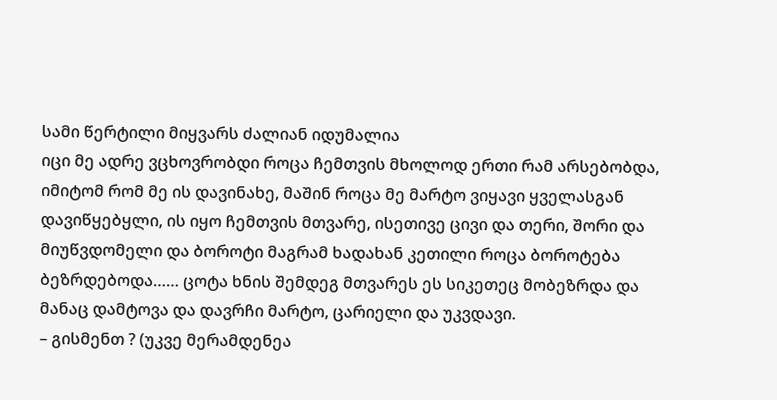სამი წერტილი მიყვარს ძალიან იდუმალია
იცი მე ადრე ვცხოვრობდი როცა ჩემთვის მხოლოდ ერთი რამ არსებობდა, იმიტომ რომ მე ის დავინახე, მაშინ როცა მე მარტო ვიყავი ყველასგან დავიწყებყლი, ის იყო ჩემთვის მთვარე, ისეთივე ცივი და თერი, შორი და მიუწვდომელი და ბოროტი მაგრამ ხადახან კეთილი როცა ბოროტება ბეზრდებოდა…… ცოტა ხნის შემდეგ მთვარეს ეს სიკეთეც მობეზრდა და მანაც დამტოვა და დავრჩი მარტო, ცარიელი და უკვდავი.
– გისმენთ ? (უკვე მერამდენეა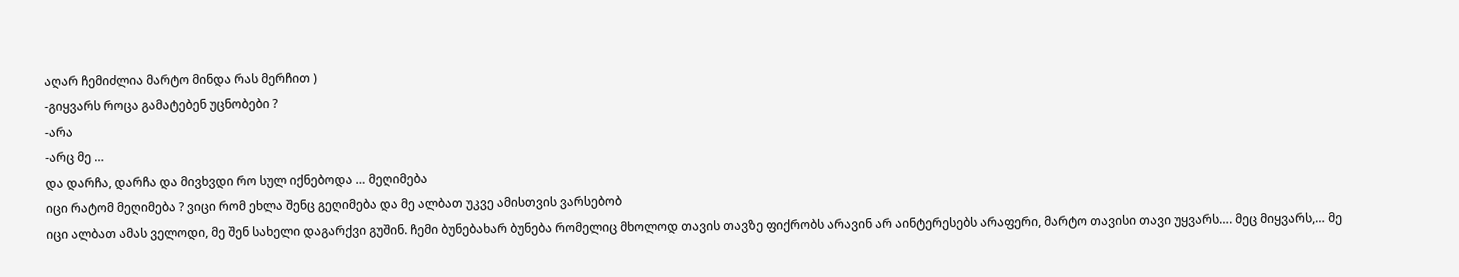აღარ ჩემიძლია მარტო მინდა რას მერჩით )
-გიყვარს როცა გამატებენ უცნობები ?
-არა
-არც მე …
და დარჩა, დარჩა და მივხვდი რო სულ იქნებოდა … მეღიმება
იცი რატომ მეღიმება ? ვიცი რომ ეხლა შენც გეღიმება და მე ალბათ უკვე ამისთვის ვარსებობ
იცი ალბათ ამას ველოდი, მე შენ სახელი დაგარქვი გუშინ. ჩემი ბუნებახარ ბუნება რომელიც მხოლოდ თავის თავზე ფიქრობს არავინ არ აინტერესებს არაფერი, მარტო თავისი თავი უყვარს…. მეც მიყვარს,… მე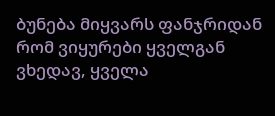ბუნება მიყვარს ფანჯრიდან რომ ვიყურები ყველგან ვხედავ, ყველა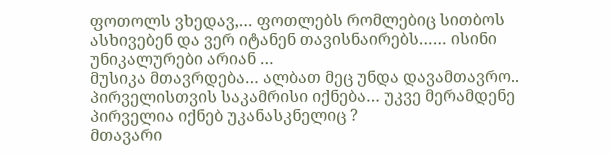ფოთოლს ვხედავ,… ფოთლებს რომლებიც სითბოს ასხივებენ და ვერ იტანენ თავისნაირებს…… ისინი უნიკალურები არიან …
მუსიკა მთავრდება… ალბათ მეც უნდა დავამთავრო.. პირველისთვის საკამრისი იქნება… უკვე მერამდენე პირველია იქნებ უკანასკნელიც ?
მთავარი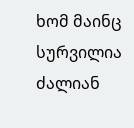ხომ მაინც სურვილია
ძალიან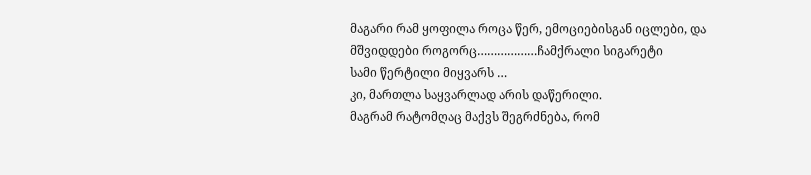მაგარი რამ ყოფილა როცა წერ, ემოციებისგან იცლები, და მშვიდდები როგორც………………ჩამქრალი სიგარეტი
სამი წერტილი მიყვარს …
კი, მართლა საყვარლად არის დაწერილი.
მაგრამ რატომღაც მაქვს შეგრძნება, რომ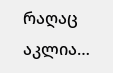რაღაც აკლია…